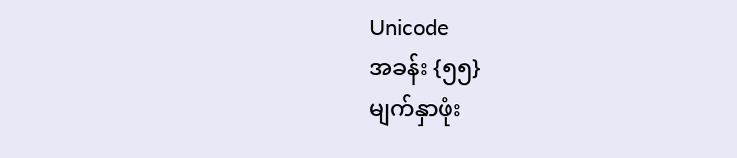Unicode
အခန်း {၅၅}
မျက်နှာဖုံး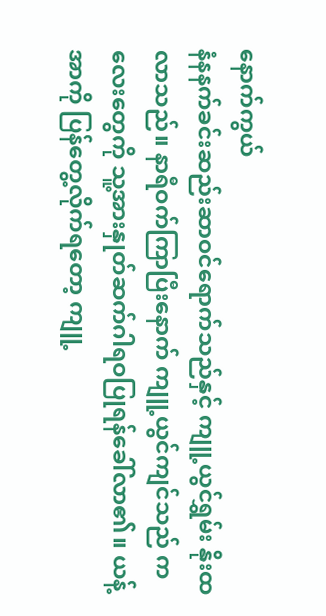နောက်ကွယ်
နံနနက်ခင်းဆည်းဆာဝင်ရောက်သည်နှင့် ကျူ့ယွင်ရွှမ်း နိုးထလာသည်။ နာရီဝက်ကြာပြီးနောက် ကျူ့ယွင်ကျင်သည် ကလေးတွေကို သူ့အားနှုတ်ဆက်ဂါရဝပြုရန်ခေါ်လာ၏။ ယန့်အာကို ပြန်တွေ့လိုက်ရတော့ ကျူ့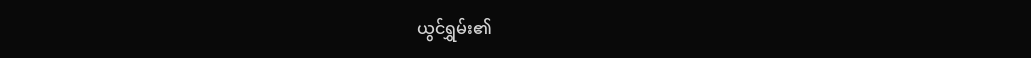ယွင်ရွှမ်း၏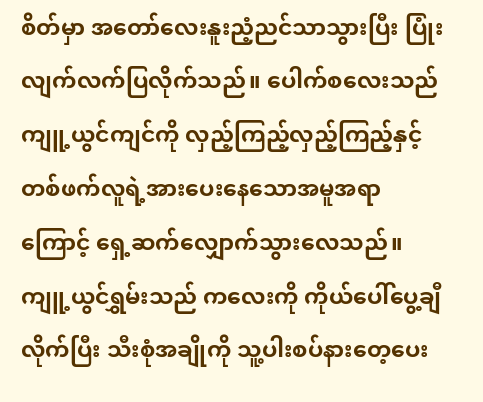စိတ်မှာ အတော်လေးနူးညံ့ညင်သာသွားပြီး ပြုံးလျက်လက်ပြလိုက်သည်။ ပေါက်စလေးသည် ကျူ့ယွင်ကျင်ကို လှည့်ကြည့်လှည့်ကြည့်နှင့် တစ်ဖက်လူရဲ့အားပေးနေသောအမူအရာကြောင့် ရှေ့ဆက်လျှောက်သွားလေသည်။
ကျူ့ယွင်ရွှမ်းသည် ကလေးကို ကိုယ်ပေါ်ပွေ့ချီလိုက်ပြီး သီးစုံအချိုကို သူ့ပါးစပ်နားတေ့ပေး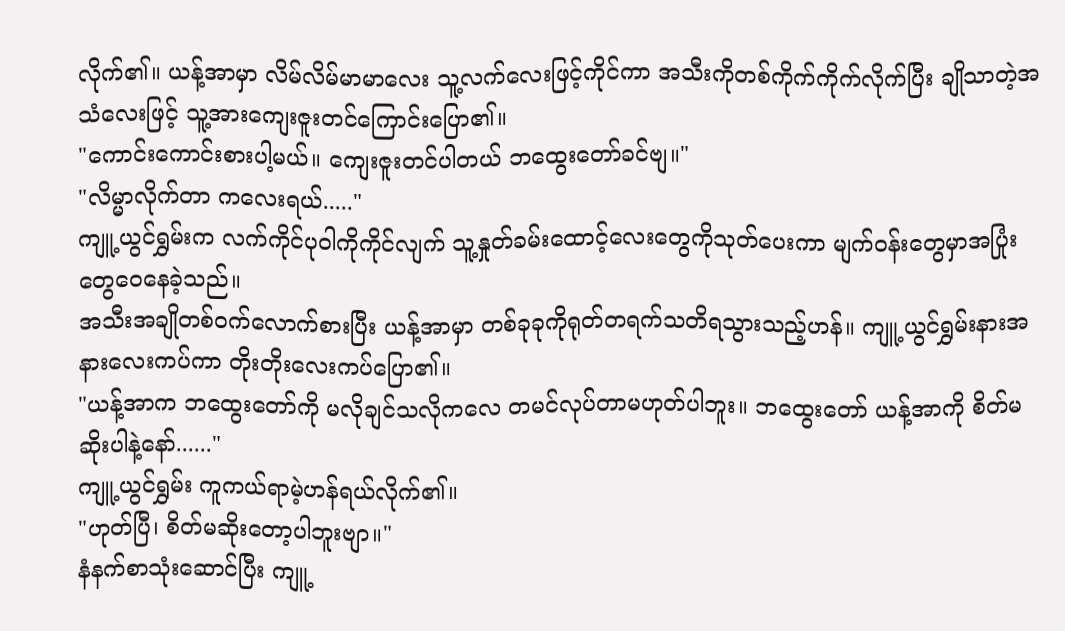လိုက်၏။ ယန့်အာမှာ လိမ်လိမ်မာမာလေး သူ့လက်လေးဖြင့်ကိုင်ကာ အသီးကိုတစ်ကိုက်ကိုက်လိုက်ပြီး ချိုသာတဲ့အသံလေးဖြင့် သူ့အားကျေးဇူးတင်ကြောင်းပြော၏။
"ကောင်းကောင်းစားပါ့မယ်။ ကျေးဇူးတင်ပါတယ် ဘထွေးတော်ခင်ဗျ။"
"လိမ္မာလိုက်တာ ကလေးရယ်....."
ကျူ့ယွင်ရွှမ်းက လက်ကိုင်ပုဝါကိုကိုင်လျက် သူ့နှုတ်ခမ်းထောင့်လေးတွေကိုသုတ်ပေးကာ မျက်ဝန်းတွေမှာအပြုံးတွေဝေနေခဲ့သည်။
အသီးအချိုတစ်ဝက်လောက်စားပြီး ယန့်အာမှာ တစ်ခုခုကိုရုတ်တရက်သတိရသွားသည့်ဟန်။ ကျူ့ယွင်ရွှမ်းနားအနားလေးကပ်ကာ တိုးတိုးလေးကပ်ပြော၏။
"ယန့်အာက ဘထွေးတော်ကို မလိုချင်သလိုကလေ တမင်လုပ်တာမဟုတ်ပါဘူး။ ဘထွေးတော် ယန့်အာကို စိတ်မဆိုးပါနဲ့နော်......"
ကျူ့ယွင်ရွှမ်း ကူကယ်ရာမဲ့ဟန်ရယ်လိုက်၏။
"ဟုတ်ပြီ၊ စိတ်မဆိုးတော့ပါဘူးဗျာ။"
နံနက်စာသုံးဆောင်ပြီး ကျူ့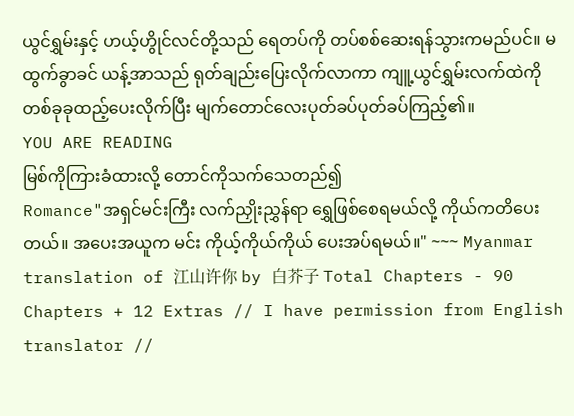ယွင်ရွှမ်းနှင့် ဟယ့်ဟွိုင်လင်တို့သည် ရေတပ်ကို တပ်စစ်ဆေးရန်သွားကမည်ပင်။ မထွက်ခွာခင် ယန့်အာသည် ရုတ်ချည်းပြေးလိုက်လာကာ ကျူ့ယွင်ရွှမ်းလက်ထဲကို တစ်ခုခုထည့်ပေးလိုက်ပြီး မျက်တောင်လေးပုတ်ခပ်ပုတ်ခပ်ကြည့်၏။
YOU ARE READING
မြစ်ကိုကြားခံထားလို့ တောင်ကိုသက်သေတည်၍
Romance"အရှင်မင်းကြီး လက်ညှိုးညွှန်ရာ ရွှေဖြစ်စေရမယ်လို့ ကိုယ်ကတိပေးတယ်။ အပေးအယူက မင်း ကိုယ့်ကိုယ်ကိုယ် ပေးအပ်ရမယ်။" ~~~ Myanmar translation of 江山许你 by 白芥子 Total Chapters - 90 Chapters + 12 Extras // I have permission from English translator //